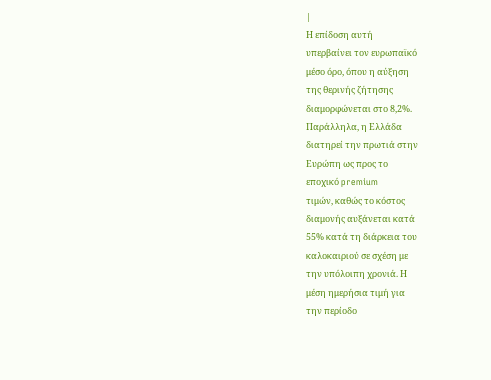|
Η επίδοση αυτή
υπερβαίνει τον ευρωπαϊκό
μέσο όρο, όπου η αύξηση
της θερινής ζήτησης
διαμορφώνεται στο 8,2%.
Παράλληλα, η Ελλάδα
διατηρεί την πρωτιά στην
Ευρώπη ως προς το
εποχικό premium
τιμών, καθώς το κόστος
διαμονής αυξάνεται κατά
55% κατά τη διάρκεια του
καλοκαιριού σε σχέση με
την υπόλοιπη χρονιά. Η
μέση ημερήσια τιμή για
την περίοδο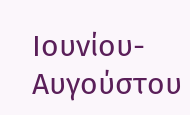Ιουνίου-Αυγούστου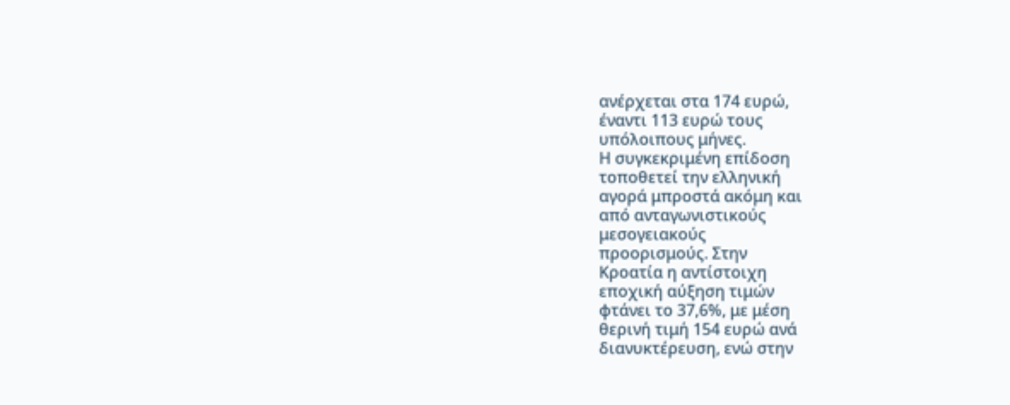ανέρχεται στα 174 ευρώ,
έναντι 113 ευρώ τους
υπόλοιπους μήνες.
Η συγκεκριμένη επίδοση
τοποθετεί την ελληνική
αγορά μπροστά ακόμη και
από ανταγωνιστικούς
μεσογειακούς
προορισμούς. Στην
Κροατία η αντίστοιχη
εποχική αύξηση τιμών
φτάνει το 37,6%, με μέση
θερινή τιμή 154 ευρώ ανά
διανυκτέρευση, ενώ στην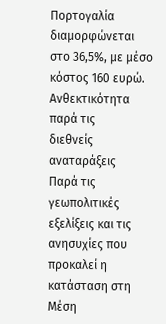Πορτογαλία διαμορφώνεται
στο 36,5%, με μέσο
κόστος 160 ευρώ.
Ανθεκτικότητα παρά τις
διεθνείς αναταράξεις
Παρά τις γεωπολιτικές
εξελίξεις και τις
ανησυχίες που προκαλεί η
κατάσταση στη Μέση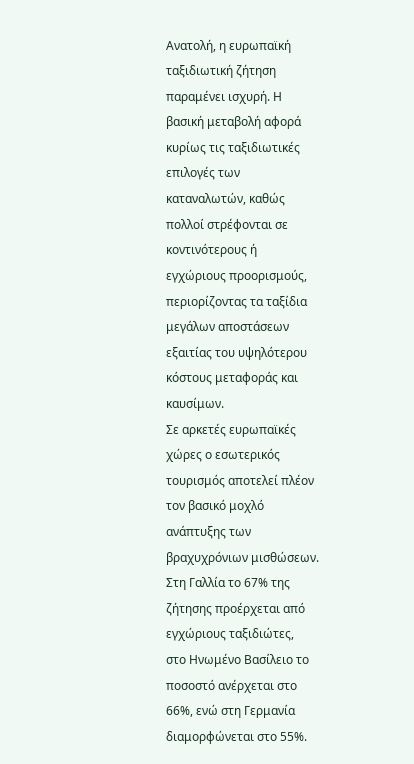Ανατολή, η ευρωπαϊκή
ταξιδιωτική ζήτηση
παραμένει ισχυρή. Η
βασική μεταβολή αφορά
κυρίως τις ταξιδιωτικές
επιλογές των
καταναλωτών, καθώς
πολλοί στρέφονται σε
κοντινότερους ή
εγχώριους προορισμούς,
περιορίζοντας τα ταξίδια
μεγάλων αποστάσεων
εξαιτίας του υψηλότερου
κόστους μεταφοράς και
καυσίμων.
Σε αρκετές ευρωπαϊκές
χώρες ο εσωτερικός
τουρισμός αποτελεί πλέον
τον βασικό μοχλό
ανάπτυξης των
βραχυχρόνιων μισθώσεων.
Στη Γαλλία το 67% της
ζήτησης προέρχεται από
εγχώριους ταξιδιώτες,
στο Ηνωμένο Βασίλειο το
ποσοστό ανέρχεται στο
66%, ενώ στη Γερμανία
διαμορφώνεται στο 55%.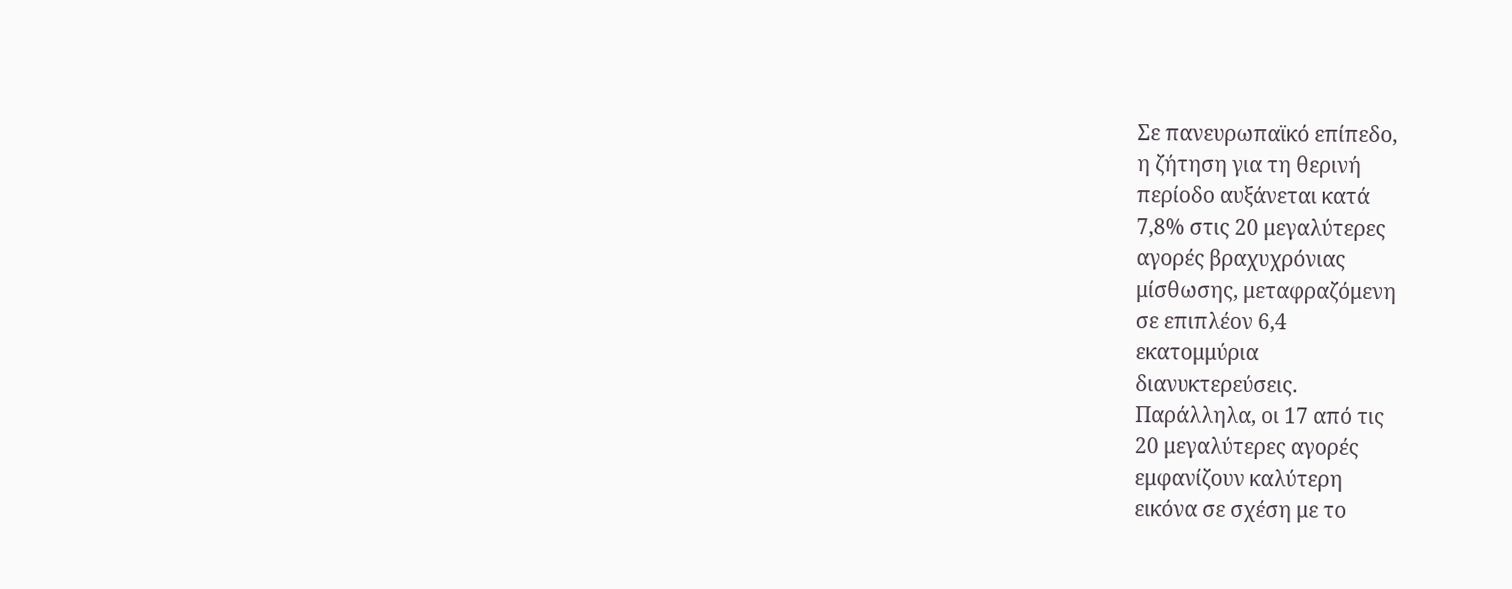Σε πανευρωπαϊκό επίπεδο,
η ζήτηση για τη θερινή
περίοδο αυξάνεται κατά
7,8% στις 20 μεγαλύτερες
αγορές βραχυχρόνιας
μίσθωσης, μεταφραζόμενη
σε επιπλέον 6,4
εκατομμύρια
διανυκτερεύσεις.
Παράλληλα, οι 17 από τις
20 μεγαλύτερες αγορές
εμφανίζουν καλύτερη
εικόνα σε σχέση με το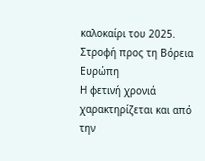καλοκαίρι του 2025.
Στροφή προς τη Βόρεια
Ευρώπη
Η φετινή χρονιά
χαρακτηρίζεται και από
την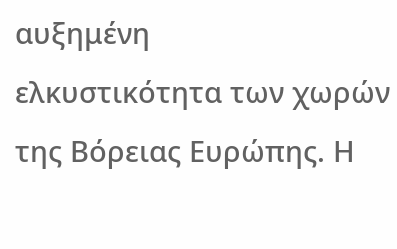αυξημένη
ελκυστικότητα των χωρών
της Βόρειας Ευρώπης. Η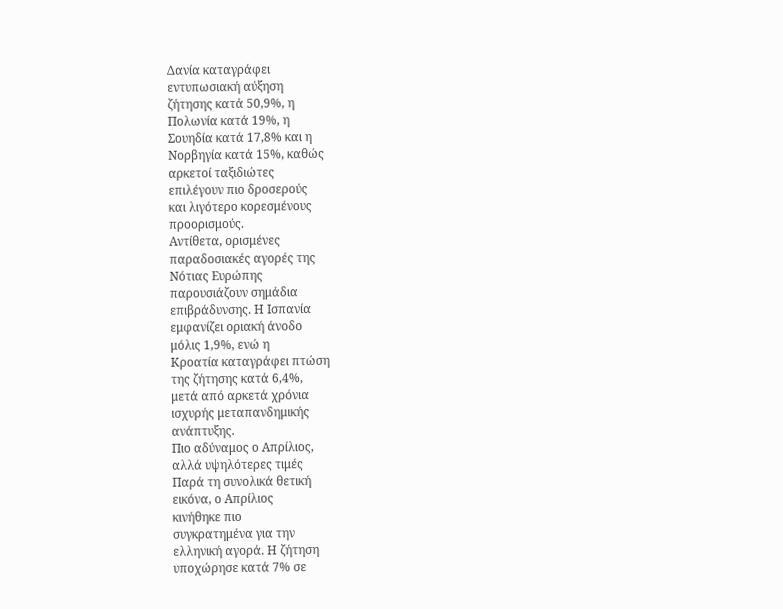Δανία καταγράφει
εντυπωσιακή αύξηση
ζήτησης κατά 50,9%, η
Πολωνία κατά 19%, η
Σουηδία κατά 17,8% και η
Νορβηγία κατά 15%, καθώς
αρκετοί ταξιδιώτες
επιλέγουν πιο δροσερούς
και λιγότερο κορεσμένους
προορισμούς.
Αντίθετα, ορισμένες
παραδοσιακές αγορές της
Νότιας Ευρώπης
παρουσιάζουν σημάδια
επιβράδυνσης. Η Ισπανία
εμφανίζει οριακή άνοδο
μόλις 1,9%, ενώ η
Κροατία καταγράφει πτώση
της ζήτησης κατά 6,4%,
μετά από αρκετά χρόνια
ισχυρής μεταπανδημικής
ανάπτυξης.
Πιο αδύναμος ο Απρίλιος,
αλλά υψηλότερες τιμές
Παρά τη συνολικά θετική
εικόνα, ο Απρίλιος
κινήθηκε πιο
συγκρατημένα για την
ελληνική αγορά. Η ζήτηση
υποχώρησε κατά 7% σε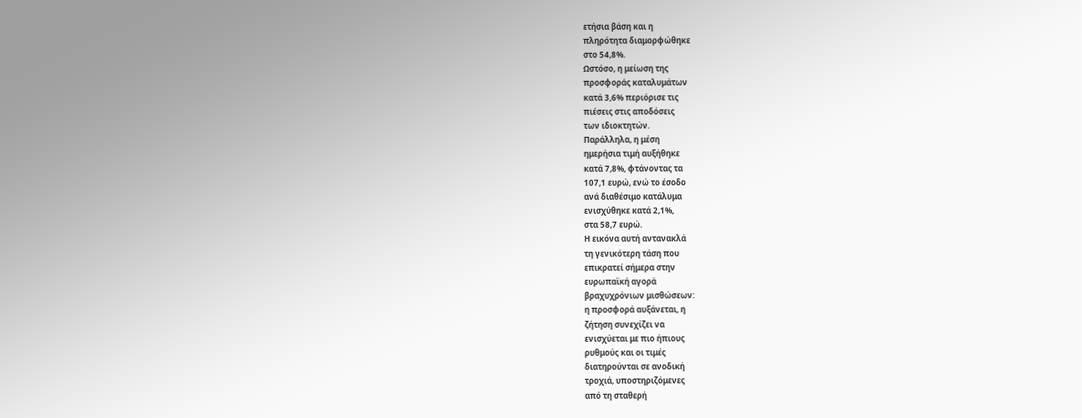ετήσια βάση και η
πληρότητα διαμορφώθηκε
στο 54,8%.
Ωστόσο, η μείωση της
προσφοράς καταλυμάτων
κατά 3,6% περιόρισε τις
πιέσεις στις αποδόσεις
των ιδιοκτητών.
Παράλληλα, η μέση
ημερήσια τιμή αυξήθηκε
κατά 7,8%, φτάνοντας τα
107,1 ευρώ, ενώ το έσοδο
ανά διαθέσιμο κατάλυμα
ενισχύθηκε κατά 2,1%,
στα 58,7 ευρώ.
Η εικόνα αυτή αντανακλά
τη γενικότερη τάση που
επικρατεί σήμερα στην
ευρωπαϊκή αγορά
βραχυχρόνιων μισθώσεων:
η προσφορά αυξάνεται, η
ζήτηση συνεχίζει να
ενισχύεται με πιο ήπιους
ρυθμούς και οι τιμές
διατηρούνται σε ανοδική
τροχιά, υποστηριζόμενες
από τη σταθερή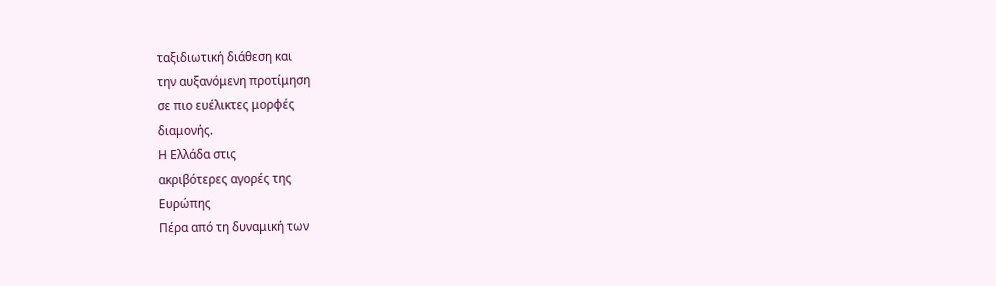ταξιδιωτική διάθεση και
την αυξανόμενη προτίμηση
σε πιο ευέλικτες μορφές
διαμονής.
Η Ελλάδα στις
ακριβότερες αγορές της
Ευρώπης
Πέρα από τη δυναμική των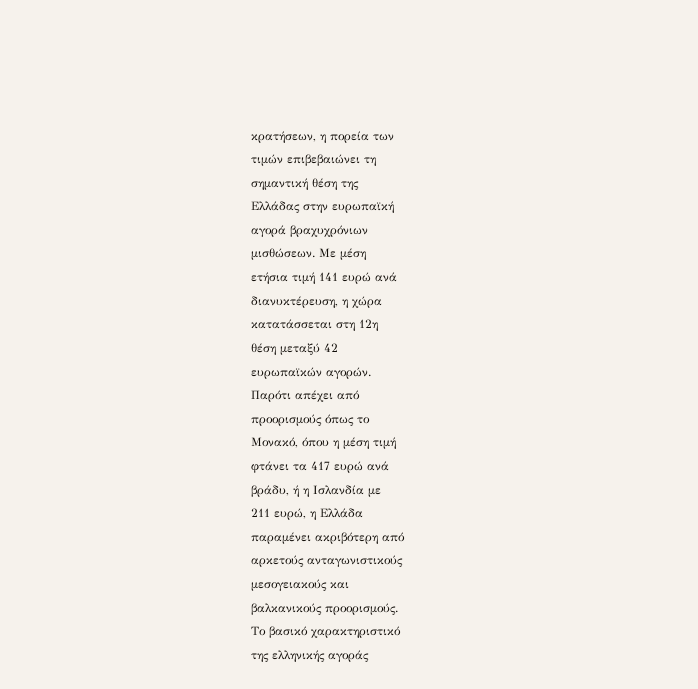κρατήσεων, η πορεία των
τιμών επιβεβαιώνει τη
σημαντική θέση της
Ελλάδας στην ευρωπαϊκή
αγορά βραχυχρόνιων
μισθώσεων. Με μέση
ετήσια τιμή 141 ευρώ ανά
διανυκτέρευση, η χώρα
κατατάσσεται στη 12η
θέση μεταξύ 42
ευρωπαϊκών αγορών.
Παρότι απέχει από
προορισμούς όπως το
Μονακό, όπου η μέση τιμή
φτάνει τα 417 ευρώ ανά
βράδυ, ή η Ισλανδία με
211 ευρώ, η Ελλάδα
παραμένει ακριβότερη από
αρκετούς ανταγωνιστικούς
μεσογειακούς και
βαλκανικούς προορισμούς.
Το βασικό χαρακτηριστικό
της ελληνικής αγοράς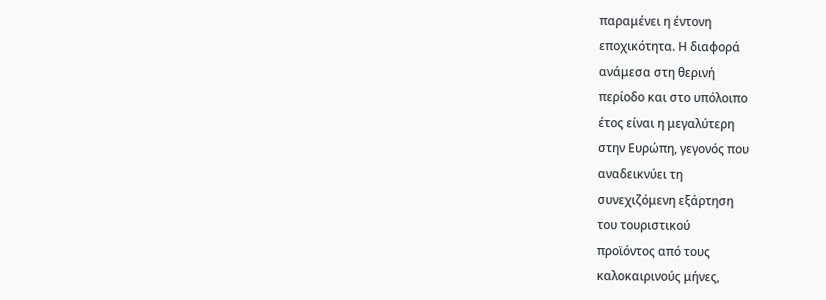παραμένει η έντονη
εποχικότητα. Η διαφορά
ανάμεσα στη θερινή
περίοδο και στο υπόλοιπο
έτος είναι η μεγαλύτερη
στην Ευρώπη, γεγονός που
αναδεικνύει τη
συνεχιζόμενη εξάρτηση
του τουριστικού
προϊόντος από τους
καλοκαιρινούς μήνες,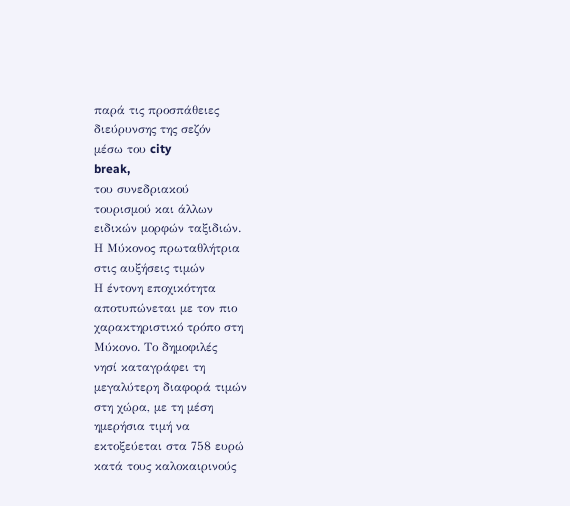παρά τις προσπάθειες
διεύρυνσης της σεζόν
μέσω του city
break,
του συνεδριακού
τουρισμού και άλλων
ειδικών μορφών ταξιδιών.
Η Μύκονος πρωταθλήτρια
στις αυξήσεις τιμών
Η έντονη εποχικότητα
αποτυπώνεται με τον πιο
χαρακτηριστικό τρόπο στη
Μύκονο. Το δημοφιλές
νησί καταγράφει τη
μεγαλύτερη διαφορά τιμών
στη χώρα, με τη μέση
ημερήσια τιμή να
εκτοξεύεται στα 758 ευρώ
κατά τους καλοκαιρινούς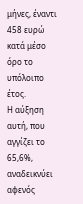μήνες, έναντι 458 ευρώ
κατά μέσο όρο το
υπόλοιπο έτος.
Η αύξηση αυτή, που
αγγίζει το 65,6%,
αναδεικνύει αφενός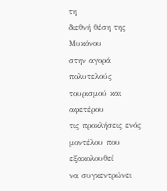τη
διεθνή θέση της Μυκόνου
στην αγορά πολυτελούς
τουρισμού και αφετέρου
τις προκλήσεις ενός
μοντέλου που εξακολουθεί
να συγκεντρώνει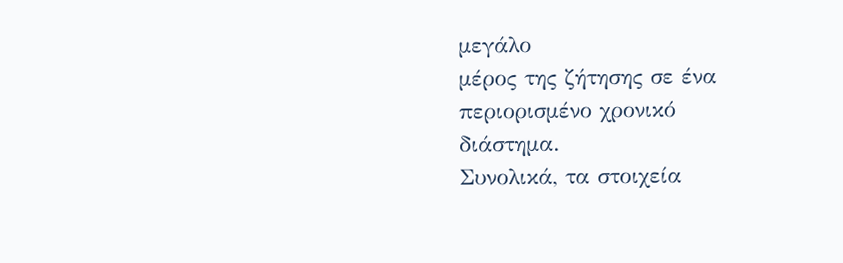μεγάλο
μέρος της ζήτησης σε ένα
περιορισμένο χρονικό
διάστημα.
Συνολικά, τα στοιχεία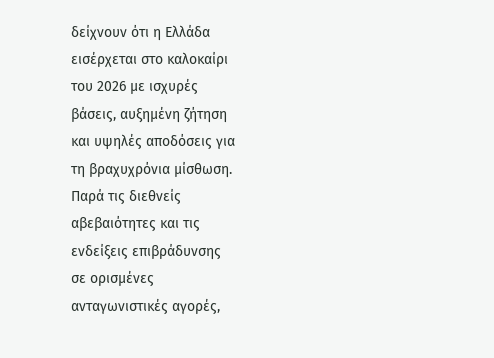δείχνουν ότι η Ελλάδα
εισέρχεται στο καλοκαίρι
του 2026 με ισχυρές
βάσεις, αυξημένη ζήτηση
και υψηλές αποδόσεις για
τη βραχυχρόνια μίσθωση.
Παρά τις διεθνείς
αβεβαιότητες και τις
ενδείξεις επιβράδυνσης
σε ορισμένες
ανταγωνιστικές αγορές,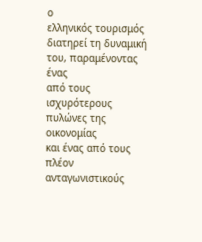ο
ελληνικός τουρισμός
διατηρεί τη δυναμική
του, παραμένοντας ένας
από τους ισχυρότερους
πυλώνες της οικονομίας
και ένας από τους πλέον
ανταγωνιστικούς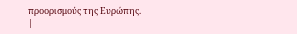προορισμούς της Ευρώπης.
|